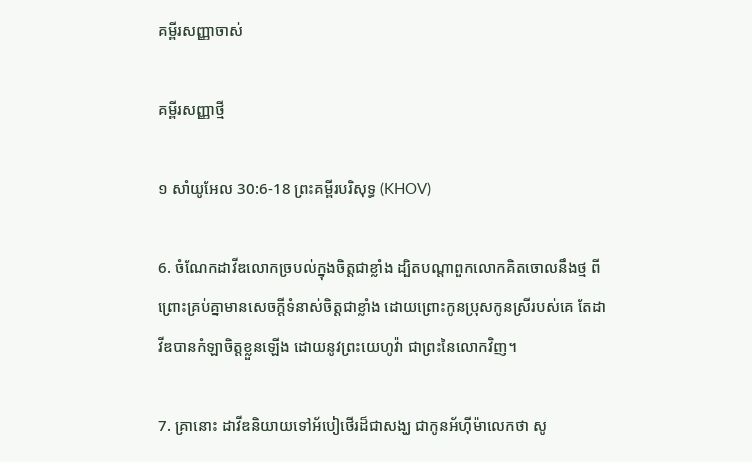គម្ពីរសញ្ញាចាស់

គម្ពីរសញ្ញាថ្មី

១ សាំយូអែល 30:6-18 ព្រះគម្ពីរបរិសុទ្ធ (KHOV)

6. ចំណែកដាវីឌលោកច្របល់ក្នុងចិត្តជាខ្លាំង ដ្បិតបណ្តាពួកលោកគិតចោលនឹងថ្ម ពីព្រោះគ្រប់គ្នាមានសេចក្តីទំនាស់ចិត្តជាខ្លាំង ដោយព្រោះកូនប្រុសកូនស្រីរបស់គេ តែដាវីឌបានកំឡាចិត្តខ្លួនឡើង ដោយនូវព្រះ‌យេហូវ៉ា ជាព្រះនៃលោកវិញ។

7. គ្រានោះ ដាវីឌនិយាយទៅអ័បៀ‌ថើរដ៏ជាសង្ឃ ជាកូនអ័ហ៊ី‌ម៉ា‌លេកថា សូ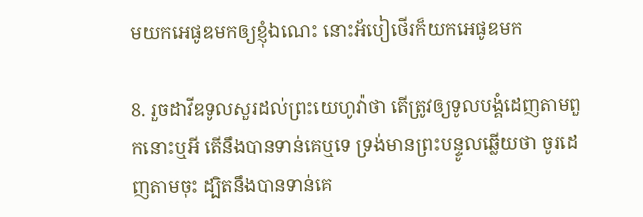មយកអេផូឌមកឲ្យខ្ញុំឯណេះ នោះអ័បៀ‌ថើរក៏យកអេផូឌមក

8. រួចដាវីឌទូលសួរដល់ព្រះ‌យេហូវ៉ាថា តើត្រូវឲ្យទូល‌បង្គំដេញតាមពួកនោះឬអី តើនឹងបានទាន់គេឬទេ ទ្រង់មានព្រះ‌បន្ទូលឆ្លើយថា ចូរដេញតាមចុះ ដ្បិតនឹងបានទាន់គេ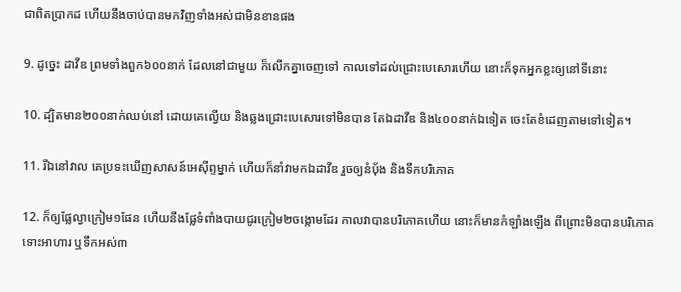ជាពិតប្រាកដ ហើយនឹងចាប់បានមកវិញទាំងអស់ជាមិនខានផង

9. ដូច្នេះ ដាវីឌ ព្រមទាំងពួក៦០០នាក់ ដែលនៅជាមួយ ក៏លើកគ្នាចេញទៅ កាលទៅដល់ជ្រោះបេសោរហើយ នោះក៏ទុកអ្នកខ្លះឲ្យនៅទីនោះ

10. ដ្បិតមាន២០០នាក់ឈប់នៅ ដោយគេល្វើយ និងឆ្លងជ្រោះបេសោរទៅមិនបាន តែឯដាវីឌ និង៤០០នាក់ឯទៀត ចេះតែខំដេញតាមទៅទៀត។

11. រីឯនៅវាល គេប្រទះឃើញសាសន៍អេស៊ីព្ទម្នាក់ ហើយក៏នាំវាមកឯដាវីឌ រួចឲ្យនំបុ័ង និងទឹកបរិភោគ

12. ក៏ឲ្យផ្លែល្វាក្រៀម១ផែន ហើយនឹងផ្លែទំពាំង‌បាយ‌ជូរក្រៀម២ចង្កោមដែរ កាលវាបានបរិភោគហើយ នោះក៏មានកំឡាំងឡើង ពីព្រោះមិនបានបរិភោគ ទោះអាហារ ឬទឹកអស់៣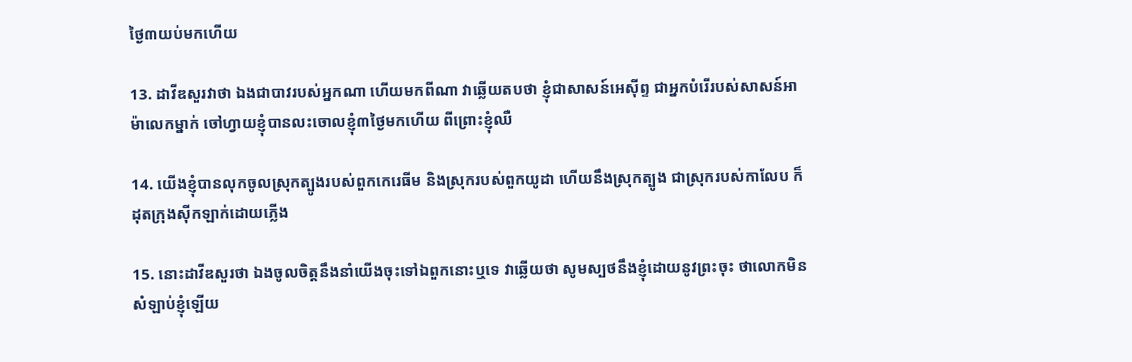ថ្ងៃ៣យប់មកហើយ

13. ដាវីឌសួរវាថា ឯងជាបាវរបស់អ្នកណា ហើយមកពីណា វាឆ្លើយតបថា ខ្ញុំជាសាសន៍អេស៊ីព្ទ ជាអ្នកបំរើរបស់សាសន៍អាម៉ា‌លេកម្នាក់ ចៅ‌ហ្វាយខ្ញុំបានលះ‌ចោលខ្ញុំ៣ថ្ងៃមកហើយ ពីព្រោះខ្ញុំឈឺ

14. យើងខ្ញុំបានលុកចូលស្រុកត្បូងរបស់ពួកកេរេ‌ធីម និងស្រុករបស់ពួកយូដា ហើយនឹងស្រុកត្បូង ជាស្រុករបស់កាលែប ក៏ដុតក្រុងស៊ីក‌ឡាក់ដោយភ្លើង

15. នោះដាវីឌសួរថា ឯងចូលចិត្តនឹងនាំយើងចុះទៅឯពួកនោះឬទេ វាឆ្លើយថា សូមស្បថនឹងខ្ញុំដោយនូវព្រះចុះ ថាលោកមិនសំឡាប់ខ្ញុំឡើយ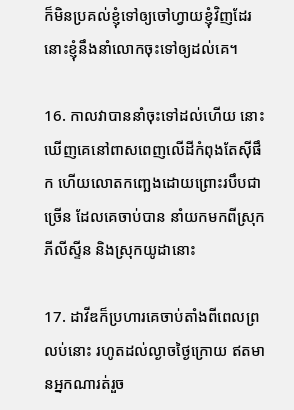ក៏មិនប្រគល់ខ្ញុំទៅឲ្យចៅ‌ហ្វាយខ្ញុំវិញដែរ នោះខ្ញុំនឹងនាំលោកចុះទៅឲ្យដល់គេ។

16. កាលវាបាននាំចុះទៅដល់ហើយ នោះឃើញគេនៅពាស‌ពេញលើដីកំពុងតែស៊ីផឹក ហើយលោត‌កញ្ឆេងដោយព្រោះរបឹបជាច្រើន ដែលគេចាប់បាន នាំយកមកពីស្រុកភីលីស្ទីន និងស្រុកយូដានោះ

17. ដាវីឌក៏ប្រហារគេចាប់តាំងពីពេលព្រលប់នោះ រហូតដល់ល្ងាចថ្ងៃក្រោយ ឥតមានអ្នកណារត់រួច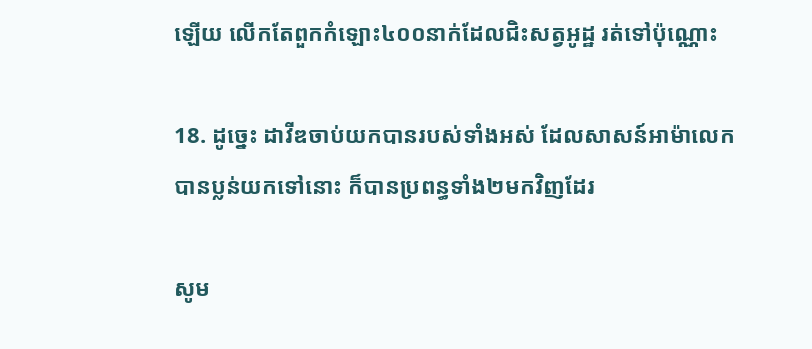ឡើយ លើកតែពួកកំឡោះ៤០០នាក់ដែលជិះសត្វអូដ្ឋ រត់ទៅប៉ុណ្ណោះ

18. ដូច្នេះ ដាវីឌចាប់យកបានរបស់ទាំងអស់ ដែលសាសន៍អាម៉ា‌លេកបានប្លន់យកទៅនោះ ក៏បានប្រពន្ធទាំង២មកវិញដែរ

សូម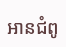អានជំពូ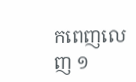កពេញលេញ ១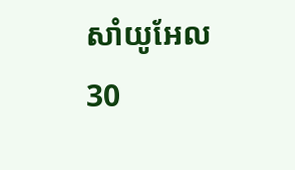សាំយូអែល 30